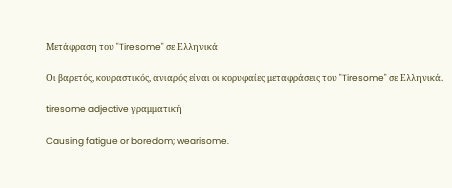Μετάφραση του "Tiresome" σε Ελληνικά

Οι βαρετός, κουραστικός, ανιαρός είναι οι κορυφαίες μεταφράσεις του "Tiresome" σε Ελληνικά.

tiresome adjective γραμματική

Causing fatigue or boredom; wearisome.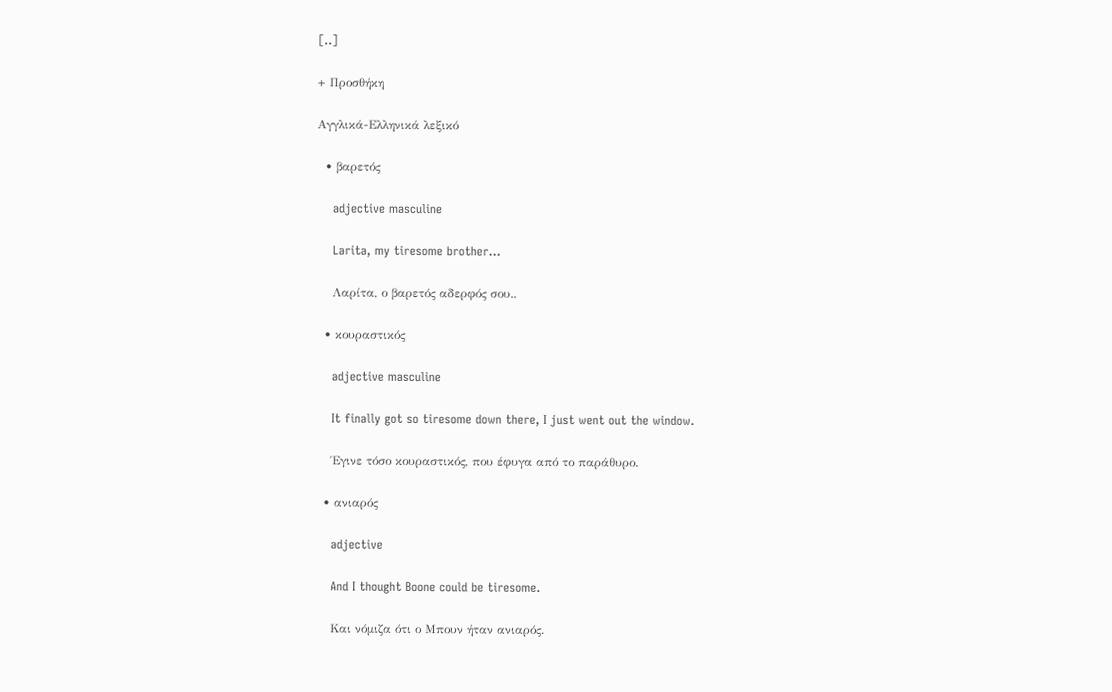[..]

+ Προσθήκη

Αγγλικά-Ελληνικά λεξικό

  • βαρετός

    adjective masculine

    Larita, my tiresome brother...

    Λαρίτα, ο βαρετός αδερφός σου..

  • κουραστικός

    adjective masculine

    It finally got so tiresome down there, I just went out the window.

    Έγινε τόσο κουραστικός, που έφυγα από το παράθυρο.

  • ανιαρός

    adjective

    And I thought Boone could be tiresome.

    Και νόμιζα ότι ο Μπουν ήταν ανιαρός.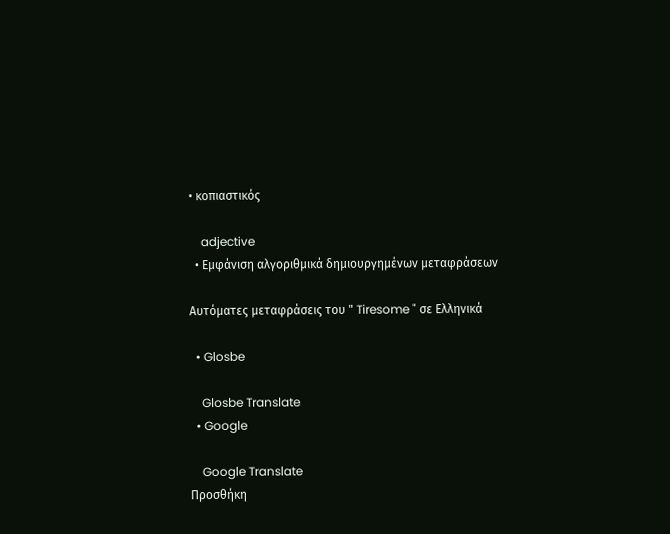• κοπιαστικός

    adjective
  • Εμφάνιση αλγοριθμικά δημιουργημένων μεταφράσεων

Αυτόματες μεταφράσεις του " Tiresome " σε Ελληνικά

  • Glosbe

    Glosbe Translate
  • Google

    Google Translate
Προσθήκη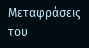Μεταφράσεις του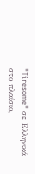"Tiresome" σε Ελληνικά στο πλαίσιο,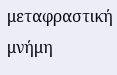μεταφραστική μνήμη